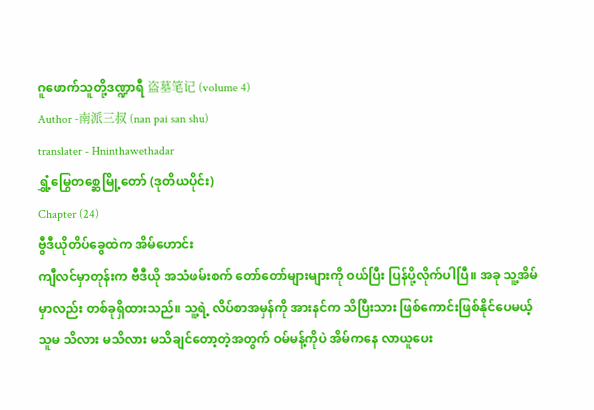ဂူဖောက်သူတို့ဒဏ္ဍာရီ 盗墓笔记 (volume 4)
Author -南派三叔 (nan pai san shu)
translater - Hninthawethadar
ရွှံ့မြွေတစ္ဆေမြို့တော် (ဒုတိယပိုင်း)
Chapter (24)
ဗွီဒီယိုတိပ်ခွေထဲက အိမ်ဟောင်း
ကျီလင်မှာတုန်းက ဗီဒီယို အသံဖမ်းစက် တော်တော်များများကို ဝယ်ပြီး ပြန်ပို့လိုက်ပါပြီ။ အခု သူ့အိမ်မှာလည်း တစ်ခုရှိထားသည်။ သူ့ရဲ့ လိပ်စာအမှန်ကို အားနင်က သိပြီးသား ဖြစ်ကောင်းဖြစ်နိုင်ပေမယ့် သူမ သိလား မသိလား မသိချင်တော့တဲ့အတွက် ဝမ်မန့်ကိုပဲ အိမ်ကနေ လာယူပေး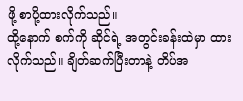ဖို့ စာပို့ထားလိုက်သည်။
ထို့နောက် စက်ကို ဆိုင်ရဲ့ အတွင်းခန်းထဲမှာ ထားလိုက်သည်။ ချိတ်ဆက်ပြီးတာနဲ့ တိပ်အ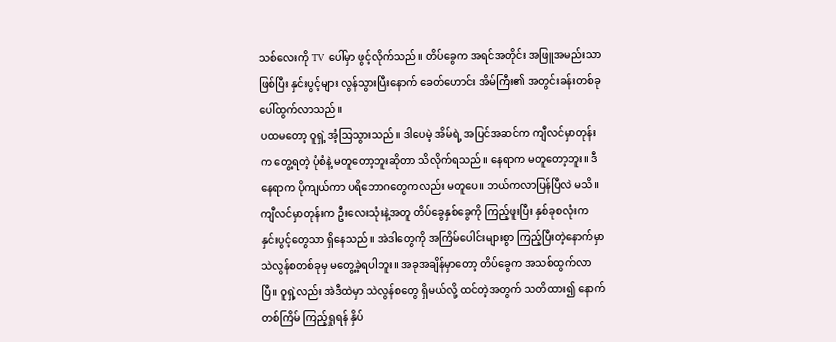သစ်လေးကို TV ပေါ်မှာ ဖွင့်လိုက်သည်။ တိပ်ခွေက အရင်အတိုင်း အဖြူအမည်းသာ ဖြစ်ပြီး နှင်းပွင့်များ လွန်သွားပြီးနောက် ခေတ်ဟောင်း အိမ်ကြီး၏ အတွင်းခန်းတစ်ခု ပေါ်ထွက်လာသည်။
ပထမတော့ ဝူရှဲ့ အံ့သြသွားသည်။ ဒါပေမဲ့ အိမ်ရဲ့ အပြင်အဆင်က ကျီလင်မှာတုန်းက တွေ့ရတဲ့ ပုံစံနဲ့ မတူတော့ဘူးဆိုတာ သိလိုက်ရသည်။ နေရာက မတူတော့ဘူး။ ဒီနေရာက ပိုကျယ်ကာ ပရိဘောဂတွေကလည်း မတူပေ။ ဘယ်ကလာပြန်ပြီလဲ မသိ။
ကျီလင်မှာတုန်းက ဦးလေးသုံးနဲ့အတူ တိပ်ခွေနှစ်ခွေကို ကြည့်ဖူးပြီး နှစ်ခုစလုံးက နှင်းပွင့်တွေသာ ရှိနေသည်။ အဲဒါတွေကို အကြိမ်ပေါင်းများစွာ ကြည့်ပြီးတဲ့နောက်မှာ သဲလွန်စတစ်ခုမှ မတွေ့ခဲ့ရပါဘူး။ အခုအချိန်မှာတော့ တိပ်ခွေက အသစ်ထွက်လာပြီ။ ဝူရှဲ့လည်း အဲဒီထဲမှာ သဲလွန်စတွေ ရှိမယ်လို့ ထင်တဲ့အတွက် သတိထား၍ နောက်တစ်ကြိမ် ကြည့်ရှုရန် နှိပ်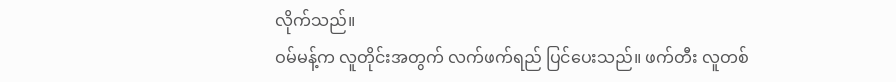လိုက်သည်။
ဝမ်မန့်က လူတိုင်းအတွက် လက်ဖက်ရည် ပြင်ပေးသည်။ ဖက်တီး လူတစ်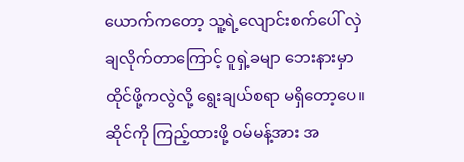ယောက်ကတော့ သူ့ရဲ့လျောင်းစက်ပေါ် လှဲချလိုက်တာကြောင့် ဝူရှဲ့ခမျာ ဘေးနားမှာ ထိုင်ဖို့ကလွဲလို့ ရွေးချယ်စရာ မရှိတော့ပေ။ ဆိုင်ကို ကြည့်ထားဖို့ ဝမ်မန့်အား အ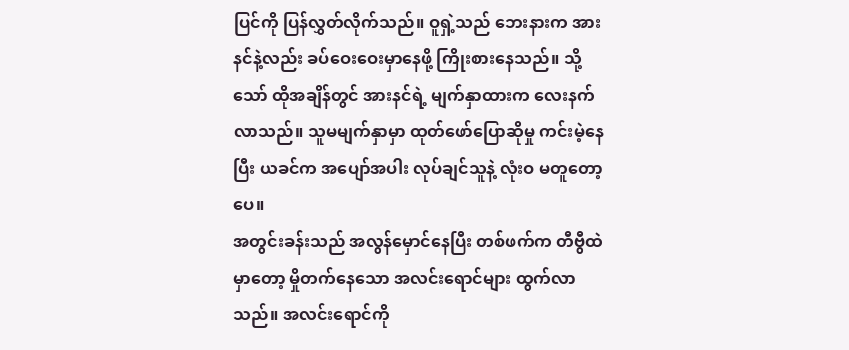ပြင်ကို ပြန်လွှတ်လိုက်သည်။ ဝူရှဲ့သည် ဘေးနားက အားနင်နဲ့လည်း ခပ်ဝေးဝေးမှာနေဖို့ ကြိုးစားနေသည်။ သို့သော် ထိုအချိန်တွင် အားနင်ရဲ့ မျက်နှာထားက လေးနက်လာသည်။ သူမမျက်နှာမှာ ထုတ်ဖော်ပြောဆိုမှု ကင်းမဲ့နေပြီး ယခင်က အပျော်အပါး လုပ်ချင်သူနဲ့ လုံးဝ မတူတော့ပေ။
အတွင်းခန်းသည် အလွန်မှောင်နေပြီး တစ်ဖက်က တီဗွီထဲမှာတော့ မှိုတက်နေသော အလင်းရောင်များ ထွက်လာသည်။ အလင်းရောင်ကို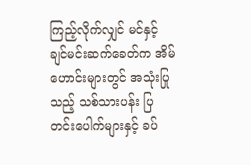ကြည့်လိုက်လျှင် မင်နှင့် ချင်မင်းဆက်ခေတ်က အိမ်ဟောင်းများတွင် အသုံးပြုသည့် သစ်သားပန်း ပြတင်းပေါက်များနှင့် ခပ်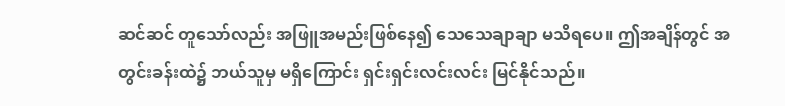ဆင်ဆင် တူသော်လည်း အဖြူအမည်းဖြစ်နေ၍ သေသေချာချာ မသိရပေ။ ဤအချိန်တွင် အတွင်းခန်းထဲ၌ ဘယ်သူမှ မရှိကြောင်း ရှင်းရှင်းလင်းလင်း မြင်နိုင်သည်။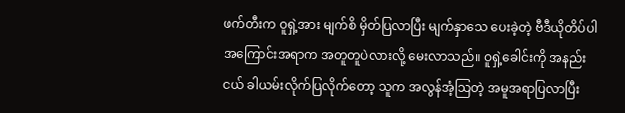ဖက်တီးက ဝူရှဲ့အား မျက်စိ မှိတ်ပြလာပြီး မျက်နှာသေ ပေးခဲ့တဲ့ ဗီဒီယိုတိပ်ပါ အကြောင်းအရာက အတူတူပဲလားလို့ မေးလာသည်။ ဝူရှဲ့ခေါင်းကို အနည်းငယ် ခါယမ်းလိုက်ပြလိုက်တော့ သူက အလွန်အံ့သြတဲ့ အမူအရာပြလာပြီး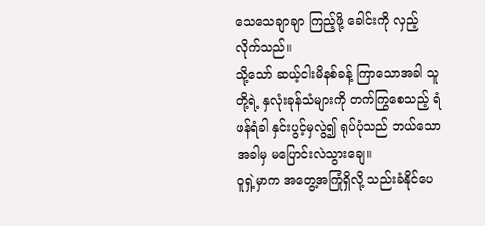သေသေချာချာ ကြည့်ဖို့ ခေါင်းကို လှည့်လိုက်သည်။
သို့သော် ဆယ့်ငါးမိနစ်ခန့် ကြာသောအခါ သူတို့ရဲ့ နှလုံးခုန်သံများကို တက်ကြွစေသည့် ရံဖန်ရံခါ နှင်းပွင့်မှလွဲ၍ ရုပ်ပုံသည် ဘယ်သောအခါမှ မပြောင်းလဲသွားချေ။
ဝူရှဲ့မှာက အတွေ့အကြုံရှိလို့ သည်းခံနိုင်ပေ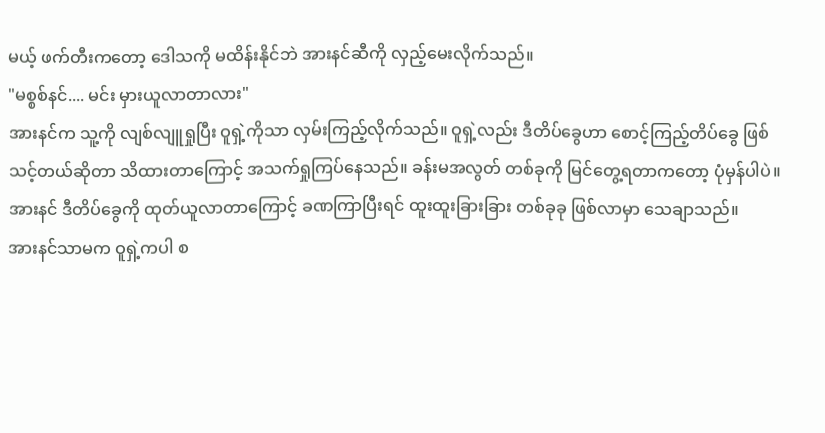မယ့် ဖက်တီးကတော့ ဒေါသကို မထိန်းနိုင်ဘဲ အားနင်ဆီကို လှည့်မေးလိုက်သည်။
"မစ္စစ်နင်.... မင်း မှားယူလာတာလား"
အားနင်က သူ့ကို လျစ်လျူရှုပြီး ဝူရှဲ့ကိုသာ လှမ်းကြည့်လိုက်သည်။ ဝူရှဲ့လည်း ဒီတိပ်ခွေဟာ စောင့်ကြည့်တိပ်ခွေ ဖြစ်သင့်တယ်ဆိုတာ သိထားတာကြောင့် အသက်ရှုကြပ်နေသည်။ ခန်းမအလွတ် တစ်ခုကို မြင်တွေ့ရတာကတော့ ပုံမှန်ပါပဲ။ အားနင် ဒီတိပ်ခွေကို ထုတ်ယူလာတာကြောင့် ခဏကြာပြီးရင် ထူးထူးခြားခြား တစ်ခုခု ဖြစ်လာမှာ သေချာသည်။
အားနင်သာမက ဝူရှဲ့ကပါ စ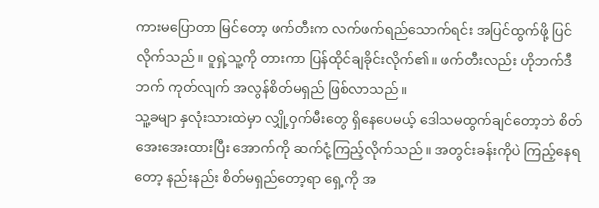ကားမပြောတာ မြင်တော့ ဖက်တီးက လက်ဖက်ရည်သောက်ရင်း အပြင်ထွက်ဖို့ ပြင်လိုက်သည်။ ဝူရှဲ့သူ့ကို တားကာ ပြန်ထိုင်ချခိုင်းလိုက်၏။ ဖက်တီးလည်း ဟိုဘက်ဒီဘက် ကုတ်လျက် အလွန်စိတ်မရှည် ဖြစ်လာသည်။
သူ့ခမျာ နှလုံးသားထဲမှာ လျှို့ဝှက်မီးတွေ ရှိနေပေမယ့် ဒေါသမထွက်ချင်တော့ဘဲ စိတ်အေးအေးထားပြီး အောက်ကို ဆက်ငုံ့ကြည့်လိုက်သည်။ အတွင်းခန်းကိုပဲ ကြည့်နေရတော့ နည်းနည်း စိတ်မရှည်တော့ရာ ရှေ့ကို အ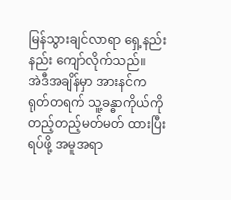မြန်သွားချင်လာရာ ရှေ့နည်းနည်း ကျော်လိုက်သည်။
အဲဒီအချိန်မှာ အားနင်က ရုတ်တရက် သူ့ခန္ဓာကိုယ်ကို တည့်တည့်မတ်မတ် ထားပြီး ရပ်ဖို့ အမူအရာ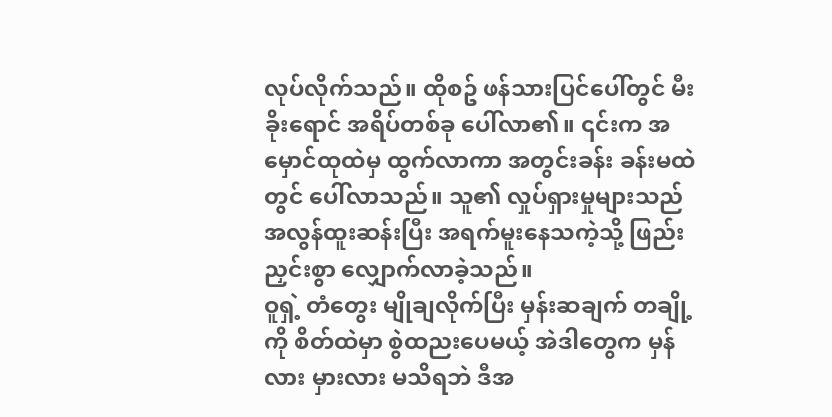လုပ်လိုက်သည်။ ထိုစဥ် ဖန်သားပြင်ပေါ်တွင် မီးခိုးရောင် အရိပ်တစ်ခု ပေါ်လာ၏။ ၎င်းက အမှောင်ထုထဲမှ ထွက်လာကာ အတွင်းခန်း ခန်းမထဲတွင် ပေါ်လာသည်။ သူ၏ လှုပ်ရှားမှုများသည် အလွန်ထူးဆန်းပြီး အရက်မူးနေသကဲ့သို့ ဖြည်းညှင်းစွာ လျှောက်လာခဲ့သည်။
ဝူရှဲ့ တံတွေး မျိုချလိုက်ပြီး မှန်းဆချက် တချို့ကို စိတ်ထဲမှာ စွဲထညးပေမယ့် အဲဒါတွေက မှန်လား မှားလား မသိရဘဲ ဒီအ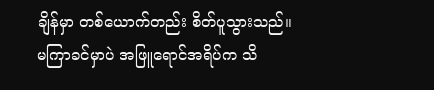ချိန်မှာ တစ်ယောက်တည်း စိတ်ပူသွားသည်။
မကြာခင်မှာပဲ အဖြူရောင်အရိပ်က သိ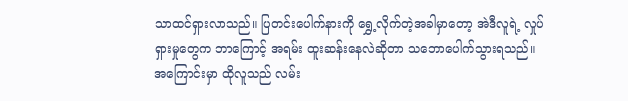သာထင်ရှားလာသည်။ ပြတင်းပေါက်နားကို ရွှေ့လိုက်တဲ့အခါမှာတော့ အဲဒီလူရဲ့ လှုပ်ရှားမှုတွေက ဘာကြောင့် အရမ်း ထူးဆန်းနေလဲဆိုတာ သဘောပေါက်သွားရသည်။ အကြောင်းမှာ ထိုလူသည် လမ်း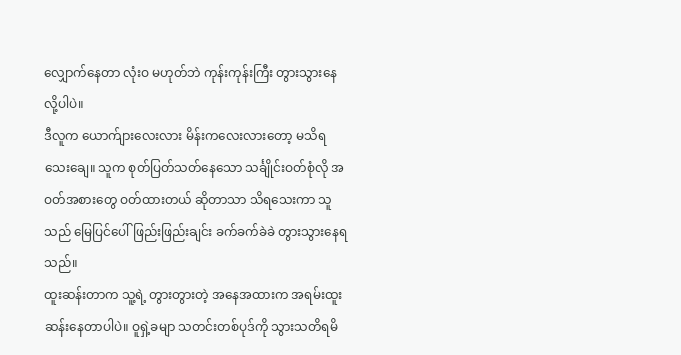လျှောက်နေတာ လုံးဝ မဟုတ်ဘဲ ကုန်းကုန်းကြီး တွားသွားနေလို့ပါပဲ။
ဒီလူက ယောက်ျားလေးလား မိန်းကလေးလားတော့ မသိရသေးချေ။ သူက စုတ်ပြတ်သတ်နေသော သင်္ချိုင်းဝတ်စုံလို အဝတ်အစားတွေ ဝတ်ထားတယ် ဆိုတာသာ သိရသေးကာ သူသည် မြေပြင်ပေါ် ဖြည်းဖြည်းချင်း ခက်ခက်ခဲခဲ တွားသွားနေရသည်။
ထူးဆန်းတာက သူ့ရဲ့ တွားတွားတဲ့ အနေအထားက အရမ်းထူးဆန်းနေတာပါပဲ။ ဝူရှဲ့ခမျာ သတင်းတစ်ပုဒ်ကို သွားသတိရမိ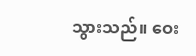သွားသည်။ ဝေး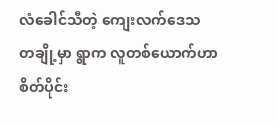လံခေါင်သီတဲ့ ကျေးလက်ဒေသ တချို့မှာ ရွာက လူတစ်ယောက်ဟာ စိတ်ပိုင်း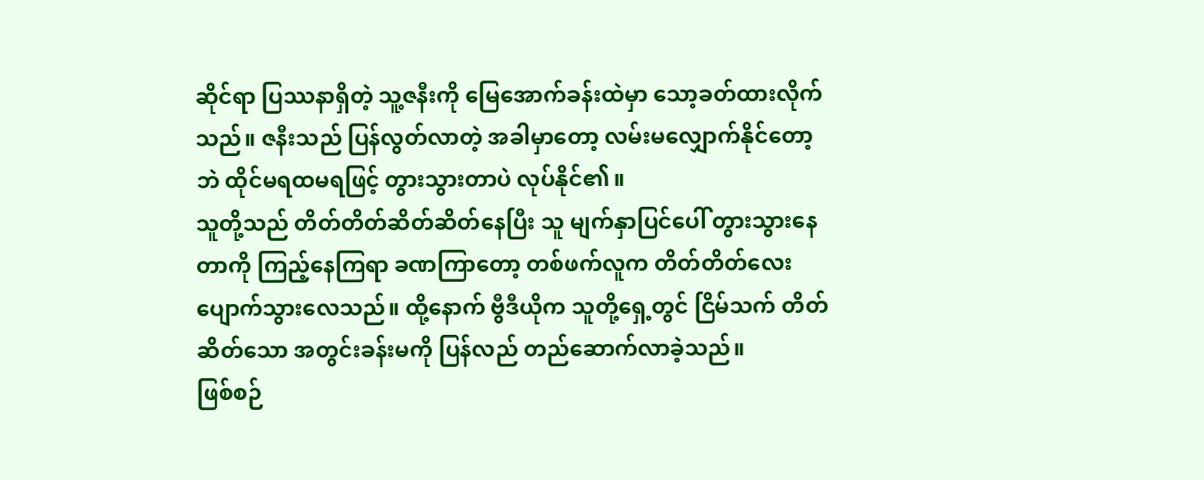ဆိုင်ရာ ပြဿနာရှိတဲ့ သူ့ဇနီးကို မြေအောက်ခန်းထဲမှာ သော့ခတ်ထားလိုက်သည်။ ဇနီးသည် ပြန်လွတ်လာတဲ့ အခါမှာတော့ လမ်းမလျှောက်နိုင်တော့ဘဲ ထိုင်မရထမရဖြင့် တွားသွားတာပဲ လုပ်နိုင်၏။
သူတို့သည် တိတ်တိတ်ဆိတ်ဆိတ်နေပြီး သူ မျက်နှာပြင်ပေါ် တွားသွားနေတာကို ကြည့်နေကြရာ ခဏကြာတော့ တစ်ဖက်လူက တိတ်တိတ်လေး ပျောက်သွားလေသည်။ ထို့နောက် ဗွီဒီယိုက သူတို့ရှေ့တွင် ငြိမ်သက် တိတ်ဆိတ်သော အတွင်းခန်းမကို ပြန်လည် တည်ဆောက်လာခဲ့သည်။
ဖြစ်စဉ်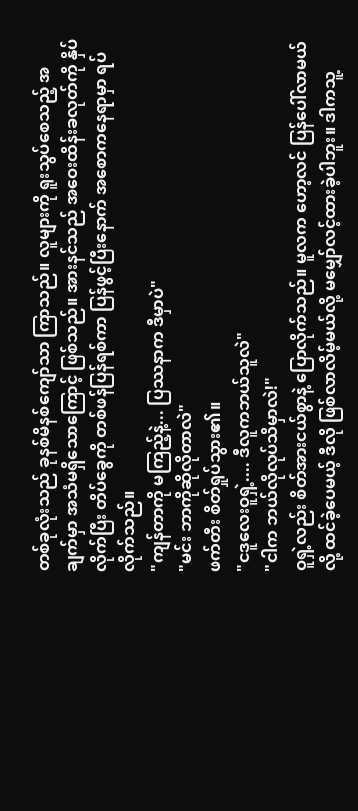တစ်ခုလုံးသည် ခုနစ်မိနစ်ကျော်သာ ကြာသည်။ လူများကို ရူးသွပ်စေသည့် အချက်မှာ အသံမရှိသောကြောင့် ဖြစ်သည်။ အားနင်သည် အဝေးထိန်းခလုတ်ကို နှိပ်လိုက်ပြီး တိပ်ခွေကို တစ်ဖန်ပြန်ရစ်ကာ ပြန်ဖွင့်ပြီးနောက် အစောကနေရာမှာ ရပ်လိုက်သည်။
"ကျန်တာကို မကြည့်နဲ့... ပြဿနာက ဒီမှာပဲ"
"မင်း ဘာကိုဆိုလိုတာလဲ"
ဖက်တီး စိတ်ရှုပ်သွား၏။
"ငဒူလေးဝူရှဲ့.... ဒီလူကဘယ်သူလဲ"
"ငါက ဘယ်လိုလုပ်သိမှာလဲ!"
ဝူရှဲ့လည်း စိတ်အားငယ်စွာနဲ့ ပြောလိုက်သည်။ မူလက ဟော့လင် ပြန်ပေါ်လာမယ်လို့ ထင်ခဲ့ပေမယ့် ဒီလို ဖြစ်လာလိမ့်မယ်လို့ မမျှော်လင့်ထားခဲ့ပါဘူး။ ဒါကသူ့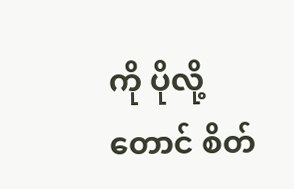ကို ပိုလို့တောင် စိတ်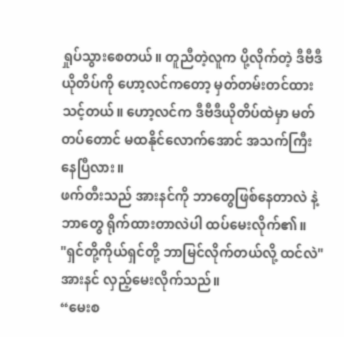ရှုပ်သွားစေတယ်။ တူညီတဲ့လူက ပို့လိုက်တဲ့ ဒီဗီဒီယိုတိပ်ကို ဟော့လင်ကတော့ မှတ်တမ်းတင်ထားသင့်တယ်။ ဟော့လင်က ဒီဗီဒီယိုတိပ်ထဲမှာ မတ်တပ်တောင် မထနိုင်လောက်အောင် အသက်ကြီးနေပြီလား။
ဖက်တီးသည် အားနင်ကို ဘာတွေဖြစ်နေတာလဲ နဲ့ ဘာတွေ ရိုက်ထားတာလဲပါ ထပ်မေးလိုက်၏။
"ရှင်တို့ကိုယ်ရှင်တို့ ဘာမြင်လိုက်တယ်လို့ ထင်လဲ"
အားနင် လှည့်မေးလိုက်သည်။
“မေးစ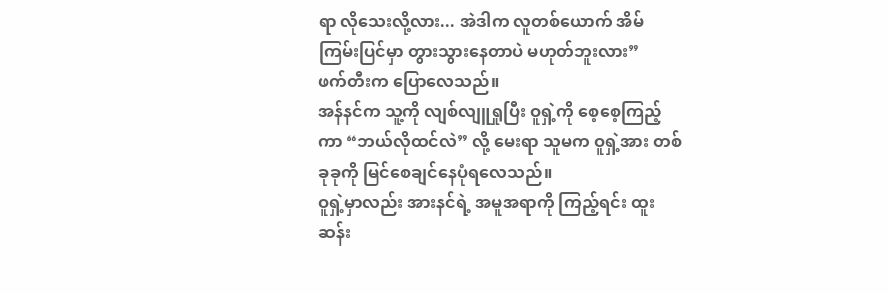ရာ လိုသေးလို့လား... အဲဒါက လူတစ်ယောက် အိမ်ကြမ်းပြင်မှာ တွားသွားနေတာပဲ မဟုတ်ဘူးလား”
ဖက်တီးက ပြောလေသည်။
အန်နင်က သူ့ကို လျစ်လျူရှုပြီး ဝူရှဲ့ကို စေ့စေ့ကြည့်ကာ “ဘယ်လိုထင်လဲ” လို့ မေးရာ သူမက ဝူရှဲ့အား တစ်ခုခုကို မြင်စေချင်နေပုံရလေသည်။
ဝူရှဲ့မှာလည်း အားနင်ရဲ့ အမူအရာကို ကြည့်ရင်း ထူးဆန်း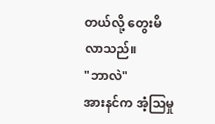တယ်လို့ တွေးမိလာသည်။
"ဘာလဲ"
အားနင်က အံ့သြမှု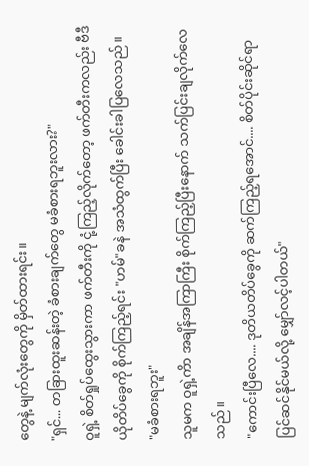တွေနဲ့ မျက်လုံးတွေကို မှိတ်ထားရင်း။
"ရှင်... တခြားထူးဆန်းတဲ့ ခံစားချက်တွေ မခံစားရဘူးလား?"
ဝူရှဲ့ စိတ်ရှုပ်ထွေးသွားကာ ဖက်တီးကို ငုံ့ကြည့်လိုက်တော့ ဖက်တီးကလည်း ဗီဒီယိုတိပ်ခွေကို စိုက်ကြည့်ရင်း "ဟမ်"ခနဲ အသံထွက်ပြီး ခေါင်းခါပြလေသည်။
"မခံစားရဘူး"
သူမက ဝူရှဲ့ကိာ အချိန်အကြာကြီး စိုက်ကြည့်ပြီးနောက် သက်ပြင်းချလိုက်လေသည်။
"ကောင်းပြီလေ.... ဒုတိယတိပ်ခွေကို ဆက်ကြည့်ရအောင်.... စိတ်ပိုင်းဆိုင်ရာ ပြင်ဆင်နိုင်မယ်လို့ မျှော်လင့်ပါတယ်"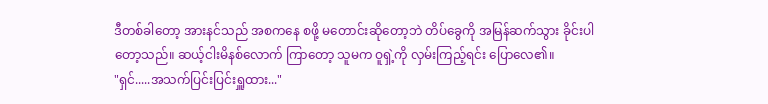ဒီတစ်ခါတော့ အားနင်သည် အစကနေ စဖို့ မတောင်းဆိုတော့ဘဲ တိပ်ခွေကို အမြန်ဆက်သွား ခိုင်းပါတော့သည်။ ဆယ့်ငါးမိနစ်လောက် ကြာတော့ သူမက ဝူရှဲ့ကို လှမ်းကြည့်ရင်း ပြောလေ၏။
"ရှင်.....အသက်ပြင်းပြင်းရှူထား..."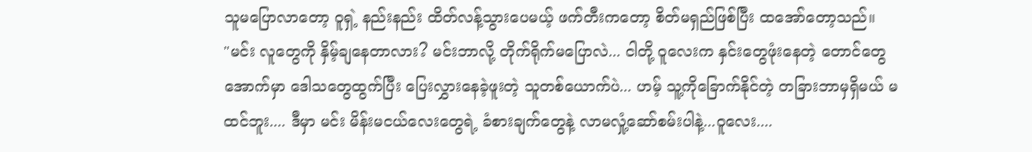သူမပြောလာတော့ ဝူရှဲ့ နည်းနည်း ထိတ်လန့်သွားပေမယ့် ဖက်တီးကတော့ စိတ်မရှည်ဖြစ်ပြီး ထအော်တော့သည်။
"မင်း လူတွေကို နှိမ့်ချနေတာလား? မင်းဘာလို့ တိုက်ရိုက်မပြောလဲ... ငါတို့ ဝူလေးက နှင်းတွေဖုံးနေတဲ့ တောင်တွေအောက်မှာ ဒေါသတွေထွက်ပြီး ပြေးလွှားနေခဲ့ဖူးတဲ့ သူတစ်ယောက်ပဲ... ဟမ့် သူ့ကိုခြောက်နိုင်တဲ့ တခြားဘာမှရှိမယ် မထင်ဘူး.... ဒီမှာ မင်း မိန်းမငယ်လေးတွေရဲ့ ခံစားချက်တွေနဲ့ လာမလှုံ့ဆော်စမ်းပါနဲ့...ဝူလေး....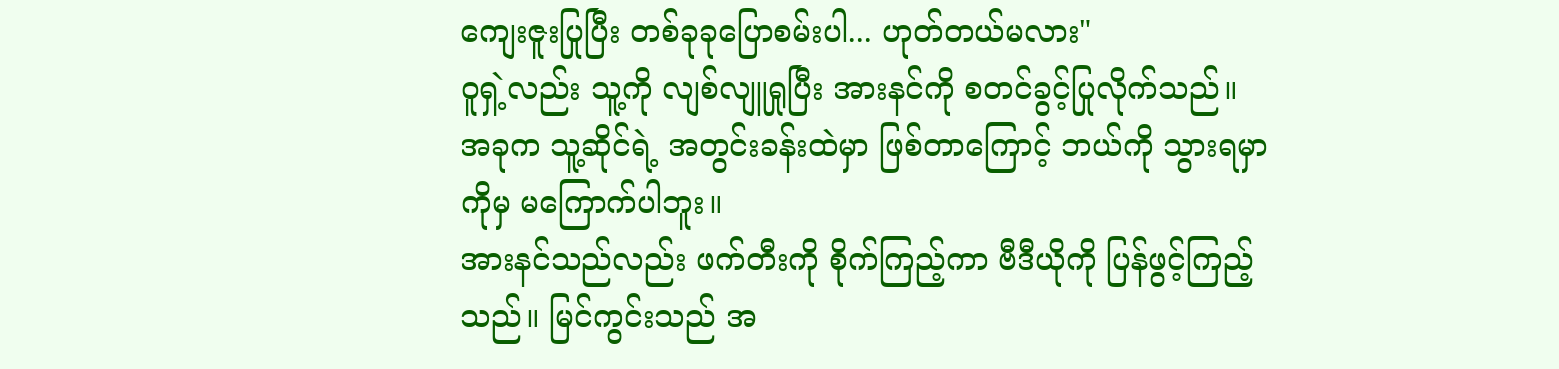ကျေးဇူးပြုပြီး တစ်ခုခုပြောစမ်းပါ... ဟုတ်တယ်မလား"
ဝူရှဲ့လည်း သူ့ကို လျစ်လျူရှုပြီး အားနင်ကို စတင်ခွင့်ပြုလိုက်သည်။ အခုက သူ့ဆိုင်ရဲ့ အတွင်းခန်းထဲမှာ ဖြစ်တာကြောင့် ဘယ်ကို သွားရမှာကိုမှ မကြောက်ပါဘူး။
အားနင်သည်လည်း ဖက်တီးကို စိုက်ကြည့်ကာ ဗီဒီယိုကို ပြန်ဖွင့်ကြည့်သည်။ မြင်ကွင်းသည် အ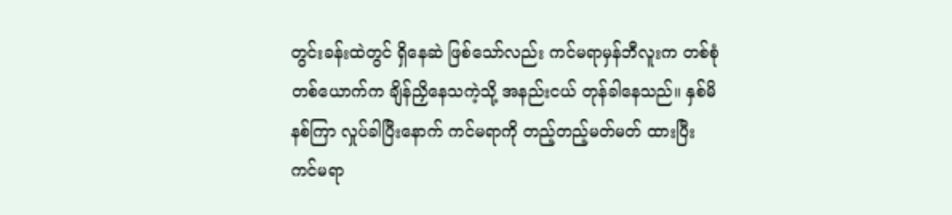တွင်းခန်းထဲတွင် ရှိနေဆဲ ဖြစ်သော်လည်း ကင်မရာမှန်ဘီလူးက တစ်စုံတစ်ယောက်က ချိန်ညှိနေသကဲ့သို့ အနည်းငယ် တုန်ခါနေသည်။ နှစ်မိနစ်ကြာ လှုပ်ခါပြီးနောက် ကင်မရာကို တည့်တည့်မတ်မတ် ထားပြီး ကင်မရာ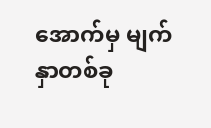အောက်မှ မျက်နှာတစ်ခု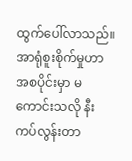ထွက်ပေါ်လာသည်။
အာရုံစူးစိုက်မှုဟာ အစပိုင်းမှာ မကောင်းသလို နီးကပ်လွန်းတာ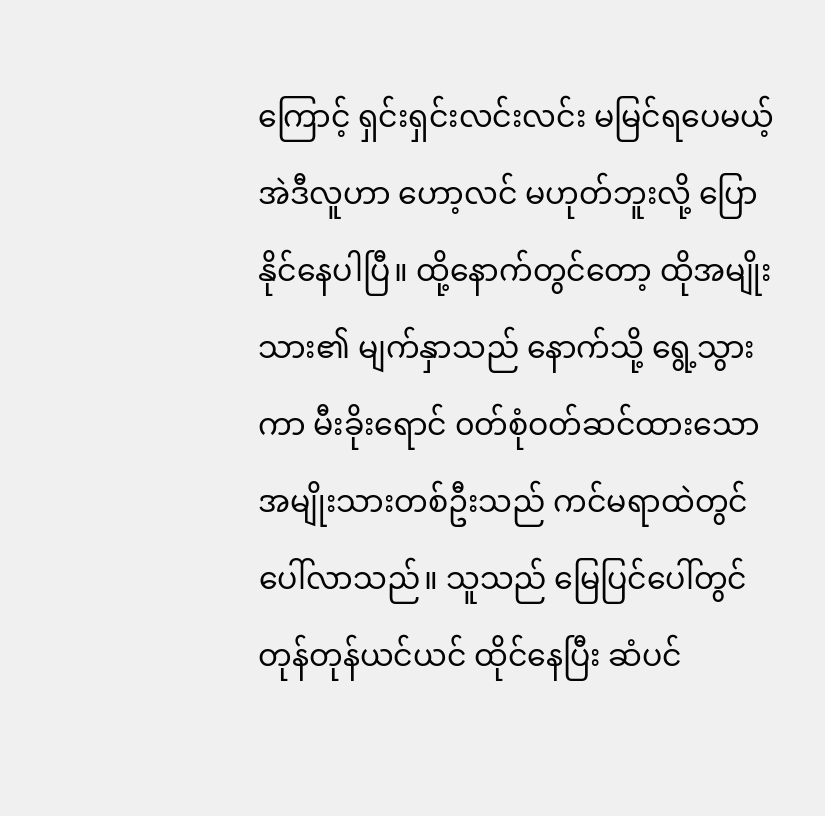ကြောင့် ရှင်းရှင်းလင်းလင်း မမြင်ရပေမယ့် အဲဒီလူဟာ ဟော့လင် မဟုတ်ဘူးလို့ ပြောနိုင်နေပါပြီ။ ထို့နောက်တွင်တော့ ထိုအမျိုးသား၏ မျက်နှာသည် နောက်သို့ ရွေ့သွားကာ မီးခိုးရောင် ၀တ်စုံဝတ်ဆင်ထားသော အမျိုးသားတစ်ဦးသည် ကင်မရာထဲတွင် ပေါ်လာသည်။ သူသည် မြေပြင်ပေါ်တွင် တုန်တုန်ယင်ယင် ထိုင်နေပြီး ဆံပင်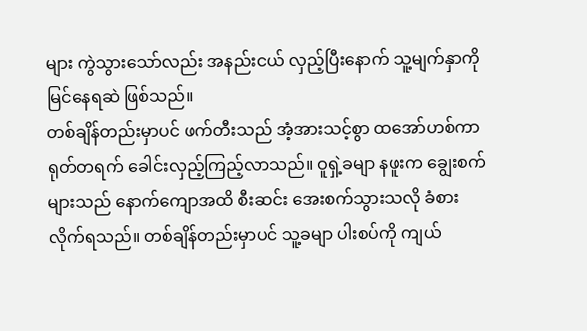များ ကွဲသွားသော်လည်း အနည်းငယ် လှည့်ပြီးနောက် သူ့မျက်နှာကို မြင်နေရဆဲ ဖြစ်သည်။
တစ်ချိန်တည်းမှာပင် ဖက်တီးသည် အံ့အားသင့်စွာ ထအော်ဟစ်ကာ ရုတ်တရက် ခေါင်းလှည့်ကြည့်လာသည်။ ဝူရှဲ့ခမျာ နဖူးက ချွေးစက်များသည် နောက်ကျောအထိ စီးဆင်း အေးစက်သွားသလို ခံစားလိုက်ရသည်။ တစ်ချိန်တည်းမှာပင် သူ့ခမျာ ပါးစပ်ကို ကျယ်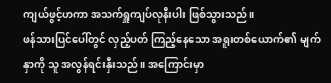ကျယ်ဖွင့်ဟကာ အသက်ရှူကျပ်လုနီးပါး ဖြစ်သွားသည်။
ဖန်သားပြင်ပေါ်တွင် လှည့်ပတ် ကြည့်နေသော အရူးတစ်ယောက်၏ မျက်နှာကို သူ အလွန်ရင်းနှီးသည်။ အကြောင်းမှာ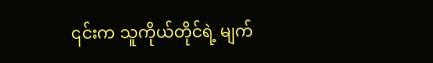၎င်းက သူကိုယ်တိုင်ရဲ့ မျက်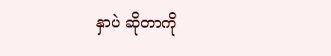နှာပဲ ဆိုတာကို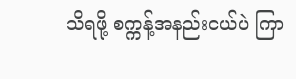သိရဖို့ စက္ကန့်အနည်းငယ်ပဲ ကြာ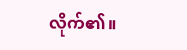လိုက်၏။